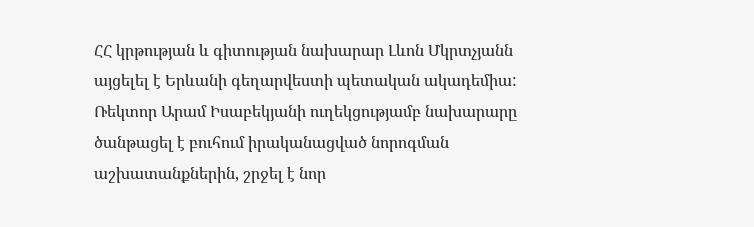ՀՀ կրթության և գիտության նախարար Լևոն Մկրտչյանն այցելել է Երևանի գեղարվեստի պետական ակադեմիա: Ռեկտոր Արամ Իսաբեկյանի ուղեկցությամբ նախարարը ծանթացել է բուհում իրականացված նորոգման աշխատանքներին, շրջել է նոր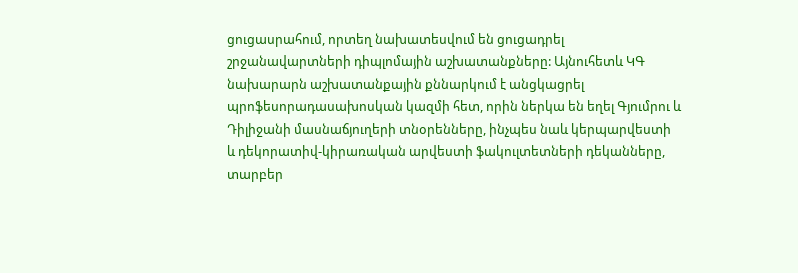ցուցասրահում, որտեղ նախատեսվում են ցուցադրել շրջանավարտների դիպլոմային աշխատանքները: Այնուհետև ԿԳ նախարարն աշխատանքային քննարկում է անցկացրել պրոֆեսորադասախոսկան կազմի հետ, որին ներկա են եղել Գյումրու և Դիլիջանի մասնաճյուղերի տնօրենները, ինչպես նաև կերպարվեստի և դեկորատիվ-կիրառական արվեստի ֆակուլտետների դեկանները, տարբեր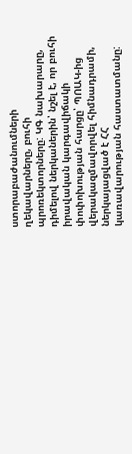ստորաբաժանումների ղեկավարները, բուհի պրոռեկտորները: ԿԳ նախարարը, դիմելով ներկաներին՝ նշել է, որ բուհի իրավական կարգավիճակի փոփոխության հարցը՝ ՊՈԱԿ-ից վերակազմավորվել հիմնադրամի, ներկայացված է ՀՀ կառավարության հաստատմանը: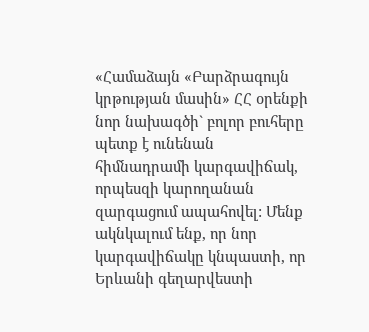«Համաձայն «Բարձրագույն կրթության մասին» ՀՀ օրենքի նոր նախագծի` բոլոր բուհերը պետք է ունենան հիմնադրամի կարգավիճակ, որպեսզի կարողանան զարգացում ապահովել: Մենք ակնկալում ենք, որ նոր կարգավիճակը կնպաստի, որ Երևանի գեղարվեստի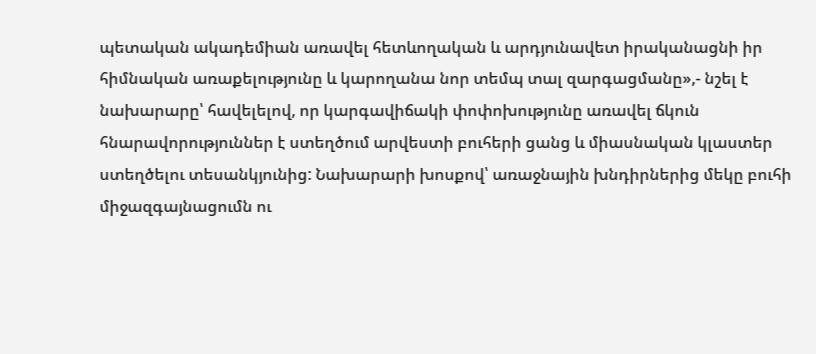պետական ակադեմիան առավել հետևողական և արդյունավետ իրականացնի իր հիմնական առաքելությունը և կարողանա նոր տեմպ տալ զարգացմանը»,- նշել է նախարարը՝ հավելելով, որ կարգավիճակի փոփոխությունը առավել ճկուն հնարավորություններ է ստեղծում արվեստի բուհերի ցանց և միասնական կլաստեր ստեղծելու տեսանկյունից: Նախարարի խոսքով՝ առաջնային խնդիրներից մեկը բուհի միջազգայնացումն ու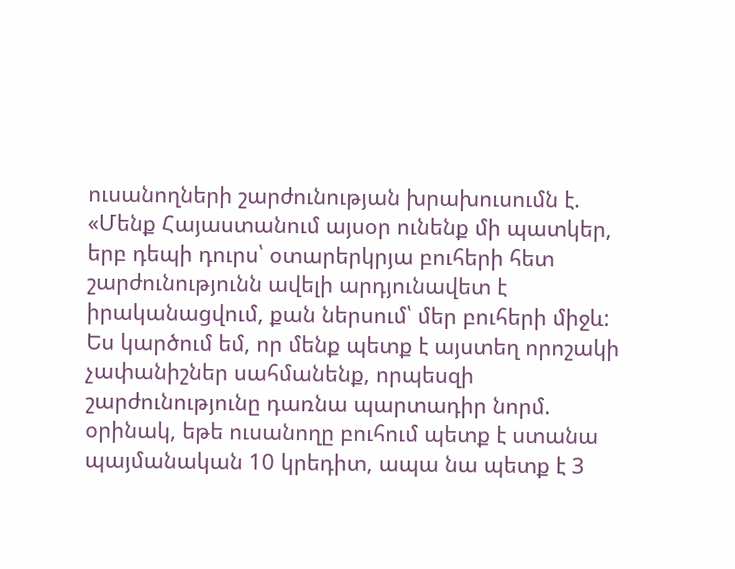ուսանողների շարժունության խրախուսումն է. «Մենք Հայաստանում այսօր ունենք մի պատկեր, երբ դեպի դուրս՝ օտարերկրյա բուհերի հետ շարժունությունն ավելի արդյունավետ է իրականացվում, քան ներսում՝ մեր բուհերի միջև: Ես կարծում եմ, որ մենք պետք է այստեղ որոշակի չափանիշներ սահմանենք, որպեսզի շարժունությունը դառնա պարտադիր նորմ. օրինակ, եթե ուսանողը բուհում պետք է ստանա պայմանական 10 կրեդիտ, ապա նա պետք է 3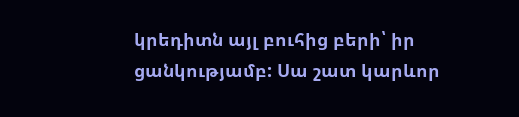կրեդիտն այլ բուհից բերի՝ իր ցանկությամբ: Սա շատ կարևոր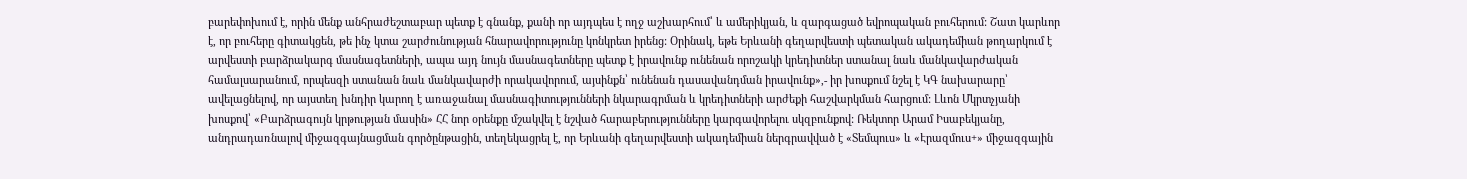բարեփոխում է, որին մենք անհրաժեշտաբար պետք է գնանք, քանի որ այդպես է ողջ աշխարհում՝ և ամերիկյան, և զարգացած եվրոպական բուհերում: Շատ կարևոր է, որ բուհերը գիտակցեն, թե ինչ կտա շարժունության հնարավորությունը կոնկրետ իրենց: Օրինակ, եթե Երևանի գեղարվեստի պետական ակադեմիան թողարկում է արվեստի բարձրակարգ մասնագետների, ապա այդ նույն մասնագետները պետք է իրավունք ունենան որոշակի կրեդիտներ ստանալ նաև մանկավարժական համալսարանում, որպեսզի ստանան նաև մանկավարժի որակավորում, այսինքն՝ ունենան դասավանդման իրավունք»,- իր խոսքում նշել է ԿԳ նախարարը՝ ավելացնելով, որ այստեղ խնդիր կարող է առաջանալ մասնագիտությունների նկարագրման և կրեդիտների արժեքի հաշվարկման հարցում: Լևոն Մկրտչյանի խոսքով՝ «Բարձրագույն կրթության մասին» ՀՀ նոր օրենքը մշակվել է նշված հարաբերությունները կարգավորելու սկզբունքով: Ռեկտոր Արամ Իսաբեկյանը, անդրադառնալով միջազգայնացման գործընթացին, տեղեկացրել է, որ Երևանի գեղարվեստի ակադեմիան ներգրավված է «Տեմպուս» և «Էրազմուս+» միջազգային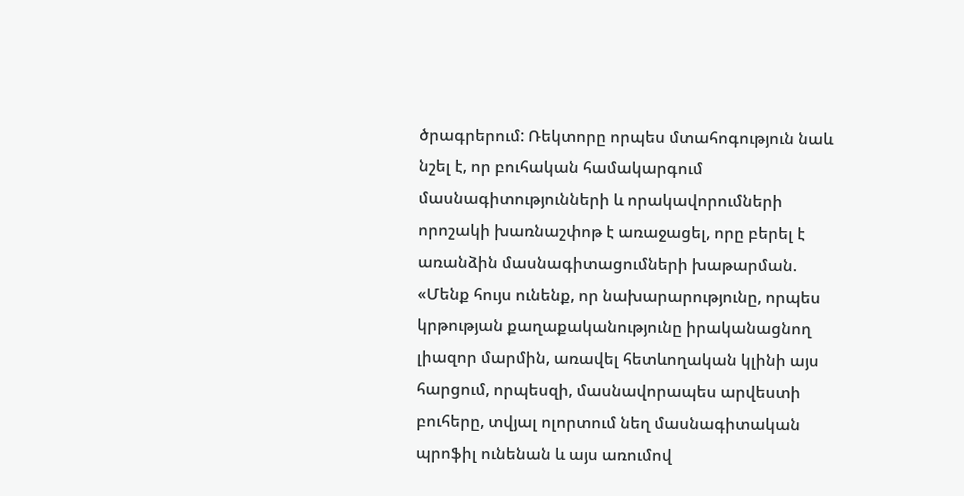ծրագրերում: Ռեկտորը որպես մտահոգություն նաև նշել է, որ բուհական համակարգում մասնագիտությունների և որակավորումների որոշակի խառնաշփոթ է առաջացել, որը բերել է առանձին մասնագիտացումների խաթարման. «Մենք հույս ունենք, որ նախարարությունը, որպես կրթության քաղաքականությունը իրականացնող լիազոր մարմին, առավել հետևողական կլինի այս հարցում, որպեսզի, մասնավորապես արվեստի բուհերը, տվյալ ոլորտում նեղ մասնագիտական պրոֆիլ ունենան և այս առումով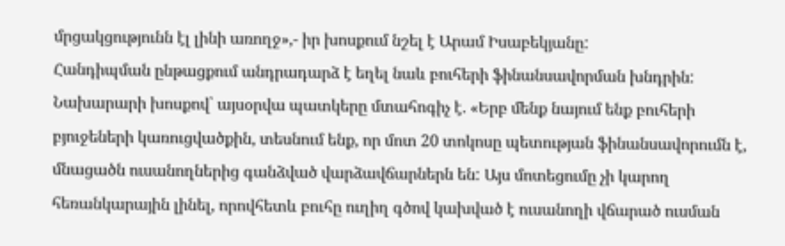մրցակցությունն էլ լինի առողջ»,- իր խոսքում նշել է Արամ Իսաբեկյանը:
Հանդիպման ընթացքում անդրադարձ է եղել նաև բուհերի ֆինանսավորման խնդրին: Նախարարի խոսքով՝ այսօրվա պատկերը մտահոգիչ է. «Երբ մենք նայում ենք բուհերի բյուջեների կառուցվածքին, տեսնում ենք, որ մոտ 20 տոկոսը պետության ֆինանսավորումն է, մնացածն ուսանողներից գանձված վարձավճարներն են: Այս մոտեցումը չի կարող հեռանկարային լինել, որովհետև բուհը ուղիղ գծով կախված է ուսանողի վճարած ուսման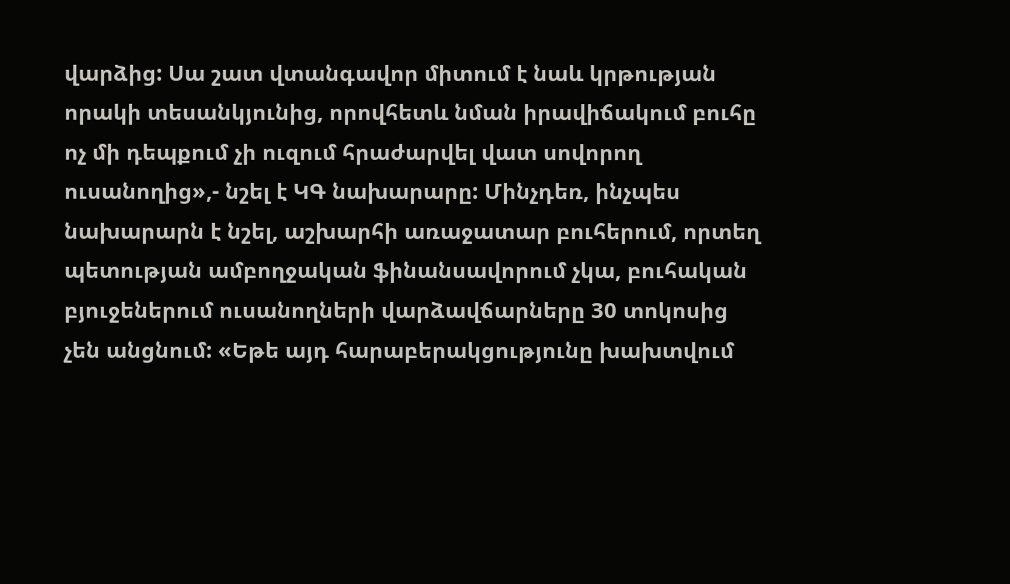վարձից: Սա շատ վտանգավոր միտում է նաև կրթության որակի տեսանկյունից, որովհետև նման իրավիճակում բուհը ոչ մի դեպքում չի ուզում հրաժարվել վատ սովորող ուսանողից»,- նշել է ԿԳ նախարարը: Մինչդեռ, ինչպես նախարարն է նշել, աշխարհի առաջատար բուհերում, որտեղ պետության ամբողջական ֆինանսավորում չկա, բուհական բյուջեներում ուսանողների վարձավճարները 30 տոկոսից չեն անցնում: «Եթե այդ հարաբերակցությունը խախտվում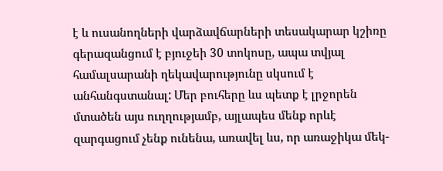է և ուսանողների վարձավճարների տեսակարար կշիռը գերազանցում է բյուջեի 30 տոկոսը, ապա տվյալ համալսարանի ղեկավարությունը սկսում է անհանգստանալ: Մեր բուհերը ևս պետք է լրջորեն մտածեն այս ուղղությամբ, այլապես մենք որևէ զարգացում չենք ունենա, առավել ևս, որ առաջիկա մեկ-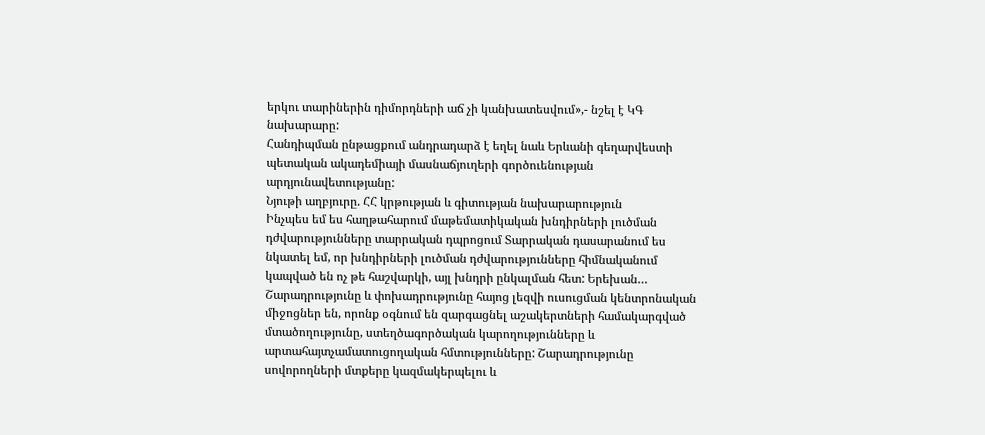երկու տարիներին դիմորդների աճ չի կանխատեսվում»,- նշել է ԿԳ նախարարը:
Հանդիպման ընթացքում անդրադարձ է եղել նաև Երևանի գեղարվեստի պետական ակադեմիայի մասնաճյուղերի գործուենության արդյունավետությանը:
Նյութի աղբյուրը. ՀՀ կրթության և գիտության նախարարություն
Ինչպես եմ ես հաղթահարում մաթեմատիկական խնդիրների լուծման դժվարությունները տարրական դպրոցում Տարրական դասարանում ես նկատել եմ, որ խնդիրների լուծման դժվարությունները հիմնականում կապված են ոչ թե հաշվարկի, այլ խնդրի ընկալման հետ: Երեխան…
Շարադրությունը և փոխադրությունը հայոց լեզվի ուսուցման կենտրոնական միջոցներ են, որոնք օգնում են զարգացնել աշակերտների համակարգված մտածողությունը, ստեղծագործական կարողությունները և արտահայտչամատուցողական հմտությունները: Շարադրությունը սովորողների մտքերը կազմակերպելու և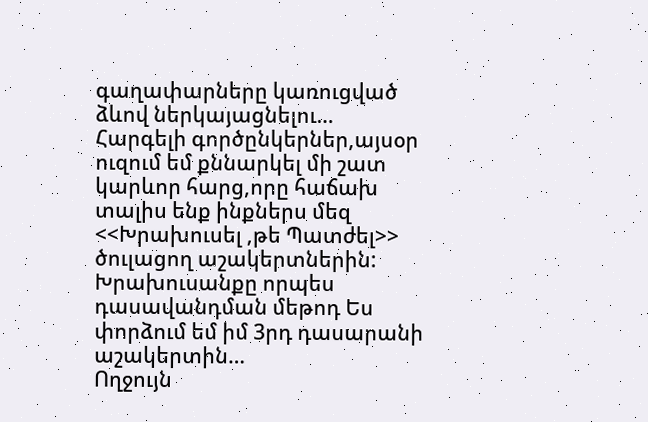գաղափարները կառուցված ձևով ներկայացնելու…
Հարգելի գործընկերներ,այսօր ուզում եմ քննարկել մի շատ կարևոր հարց,որը հաճախ տալիս ենք ինքներս մեզ <<Խրախուսել ,թե Պատժել>> ծուլացող աշակերտներին: Խրախուսանքը որպես դասավանդման մեթոդ Ես փորձում եմ իմ 3րդ դասարանի աշակերտին…
Ողջույն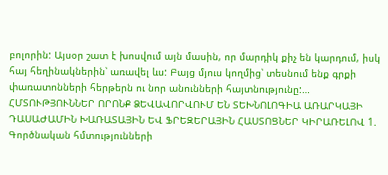բոլորին: Այսօր շատ է խոսվում այն մասին, որ մարդիկ քիչ են կարդում, իսկ հայ հեղինակներին՝ առավել ևս: Բայց մյուս կողմից՝ տեսնում ենք գրքի փառատոնների հերթերն ու նոր անունների հայտնությունը:…
ՀՄՏՈՒԹՅՈՒՆՆԵՐ ՈՐՈՆՔ ՁԵՎԱՎՈՐՎՈՒՄ ԵՆ ՏԵԽՆՈԼՈԳԻԱ ԱՌԱՐԿԱՅԻ ԴԱՍԱԺԱՄԻՆ ԽԱՌԱՏԱՅԻՆ ԵՎ ՖՐԵԶԵՐԱՅԻՆ ՀԱՍՏՈՑՆԵՐ ԿԻՐԱՌԵԼՈՎ 1. Գործնական հմտությունների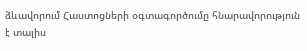ձևավորում Հաստոցների օգտագործումը հնարավորություն է տալիս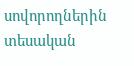սովորողներին տեսական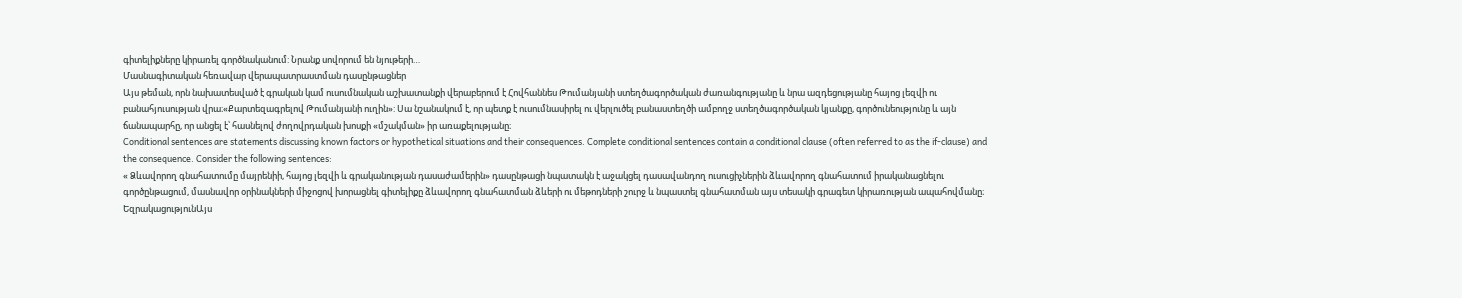գիտելիքները կիրառել գործնականում: Նրանք սովորում են նյութերի…
Մասնագիտական հեռավար վերապատրաստման դասընթացներ
Այս թեման, որն նախատեսված է գրական կամ ուսումնական աշխատանքի վերաբերում է Հովհաննես Թումանյանի ստեղծագործական ժառանգությանը և նրա ազդեցությանը հայոց լեզվի ու բանահյուսության վրա։«Քարտեզագրելով Թումանյանի ուղին»: Սա նշանակում է, որ պետք է ուսումնասիրել ու վերլուծել բանաստեղծի ամբողջ ստեղծագործական կյանքը, գործունեությունը և այն ճանապարհը, որ անցել է՝ հասնելով ժողովրդական խոսքի «մշակման» իր առաքելությանը։
Conditional sentences are statements discussing known factors or hypothetical situations and their consequences. Complete conditional sentences contain a conditional clause (often referred to as the if-clause) and the consequence. Consider the following sentences:
« Ձևավորող գնահատումը մայրենիի, հայոց լեզվի և գրականության դասաժամերին» դասընթացի նպատակն է աջակցել դասավանդող ուսուցիչներին ձևավորող գնահատում իրականացնելու գործընթացում, մասնավոր օրինակների միջոցով խորացնել գիտելիքը ձևավորող գնահատման ձևերի ու մեթոդների շուրջ և նպաստել գնահատման այս տեսակի գրագետ կիրառության ապահովմանը։
ԵզրակացությունԱյս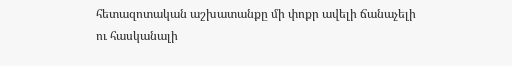հետազոտական աշխատանքը մի փոքր ավելի ճանաչելի ու հասկանալի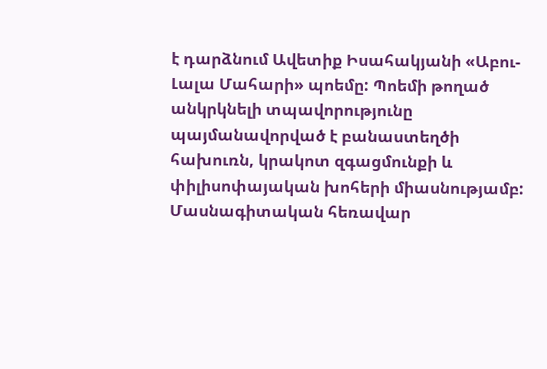է դարձնում Ավետիք Իսահակյանի «Աբու-Լալա Մահարի» պոեմը: Պոեմի թողած անկրկնելի տպավորությունը պայմանավորված է բանաստեղծի հախուռն, կրակոտ զգացմունքի և փիլիսոփայական խոհերի միասնությամբ:
Մասնագիտական հեռավար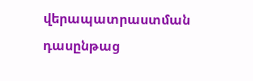վերապատրաստման դասընթաց